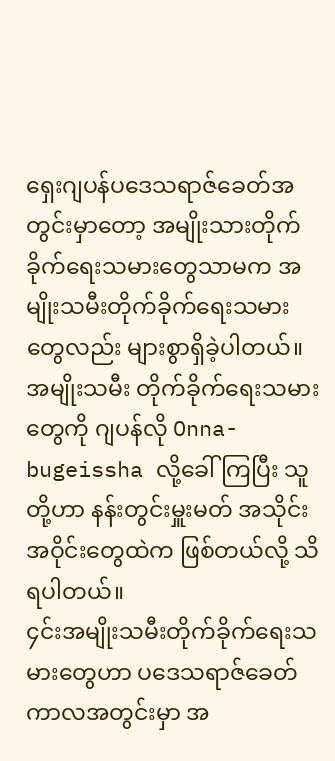ရှေးဂျပန်ပဒေသရာဇ်ခေတ်အတွင်းမှာတော့ အမျိုးသားတိုက်ခိုက်ရေးသမားတွေသာမက အမျိုးသမီးတိုက်ခိုက်ရေးသမားတွေလည်း များစွာရှိခဲ့ပါတယ်။
အမျိုးသမီး တိုက်ခိုက်ရေးသမားတွေကို ဂျပန်လို Onna-bugeissha လို့ခေါ်ကြပြီး သူတို့ဟာ နန်းတွင်းမှူးမတ် အသိုင်းအဝိုင်းတွေထဲက ဖြစ်တယ်လို့ သိရပါတယ်။
၄င်းအမျိုးသမီးတိုက်ခိုက်ရေးသမားတွေဟာ ပဒေသရာဇ်ခေတ်ကာလအတွင်းမှာ အ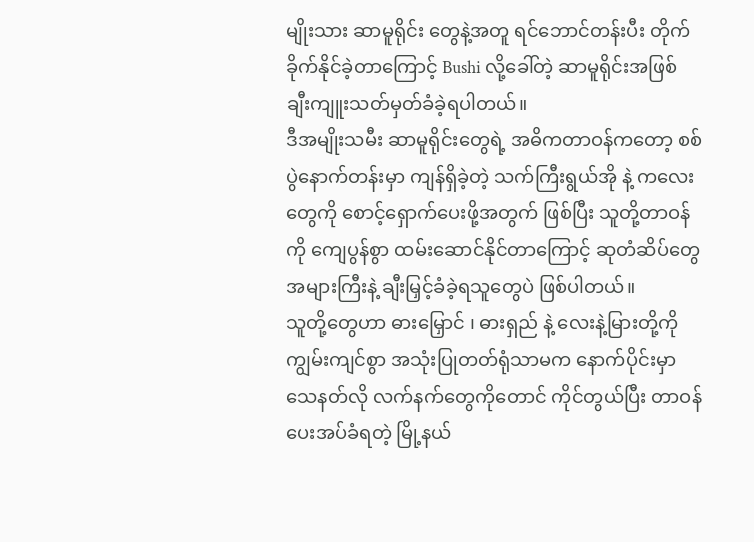မျိုးသား ဆာမူရိုင်း တွေနဲ့အတူ ရင်ဘောင်တန်းပီး တိုက်ခိုက်နိုင်ခဲ့တာကြောင့် Bushi လို့ခေါ်တဲ့ ဆာမူရိုင်းအဖြစ် ချီးကျူးသတ်မှတ်ခံခဲ့ရပါတယ်။
ဒီအမျိုးသမီး ဆာမူရိုင်းတွေရဲ့ အဓိကတာဝန်ကတော့ စစ်ပွဲနောက်တန်းမှာ ကျန်ရှိခဲ့တဲ့ သက်ကြီးရွယ်အို နဲ့ ကလေးတွေကို စောင့်ရှောက်ပေးဖို့အတွက် ဖြစ်ပြီး သူတို့တာဝန်ကို ကျေပွန်စွာ ထမ်းဆောင်နိုင်တာကြောင့် ဆုတံဆိပ်တွေအများကြီးနဲ့ ချီးမြှင့်ခံခဲ့ရသူတွေပဲ ဖြစ်ပါတယ်။
သူတို့တွေဟာ ဓားမြှောင် ၊ ဓားရှည် နဲ့ လေးနဲ့မြားတို့ကို ကျွမ်းကျင်စွာ အသုံးပြုတတ်ရုံသာမက နောက်ပိုင်းမှာ သေနတ်လို လက်နက်တွေကိုတောင် ကိုင်တွယ်ပြီး တာဝန်ပေးအပ်ခံရတဲ့ မြို့နယ်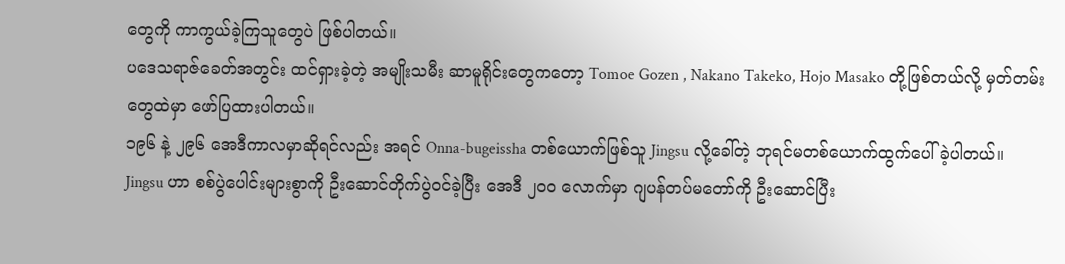တွေကို ကာကွယ်ခဲ့ကြသူတွေပဲ ဖြစ်ပါတယ်။
ပဒေသရာဇ်ခေတ်အတွင်း ထင်ရှားခဲ့တဲ့ အမျိုးသမီး ဆာမူရိုင်းတွေကတော့ Tomoe Gozen , Nakano Takeko, Hojo Masako တို့ဖြစ်တယ်လို့ မှတ်တမ်းတွေထဲမှာ ဖော်ပြထားပါတယ်။
၁၉၆ နဲ့ ၂၉၆ အေဒီကာလမှာဆိုရင်လည်း အရင် Onna-bugeissha တစ်ယောက်ဖြစ်သူ Jingsu လို့ခေါ်တဲ့ ဘုရင်မတစ်ယောက်ထွက်ပေါ်ခဲ့ပါတယ်။
Jingsu ဟာ စစ်ပွဲပေါင်းများစွာကို ဦးဆောင်တိုက်ပွဲဝင်ခဲ့ပြီး အေဒီ ၂၀၀ လောက်မှာ ဂျပန်တပ်မတော်ကို ဦးဆောင်ပြီး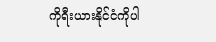ကိုရီးယားနိုင်ငံကိုပါ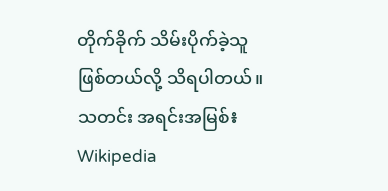တိုက်ခိုက် သိမ်းပိုက်ခဲ့သူဖြစ်တယ်လို့ သိရပါတယ်။
သတင်း အရင်းအမြစ်៖ Wikipedia